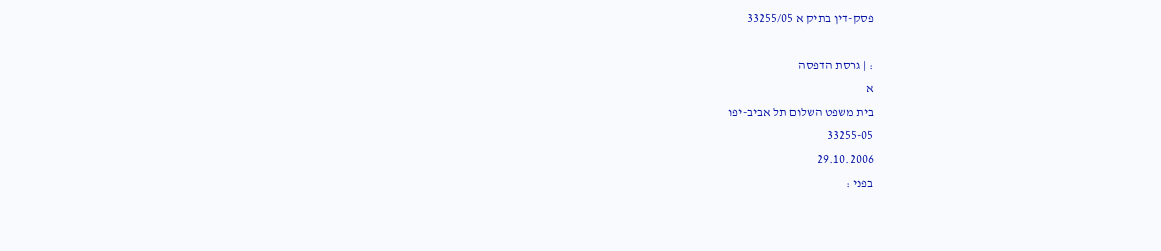פסק-דין בתיק א 33255/05

: | גרסת הדפסה
א
בית משפט השלום תל אביב-יפו
33255-05
29.10.2006
בפני :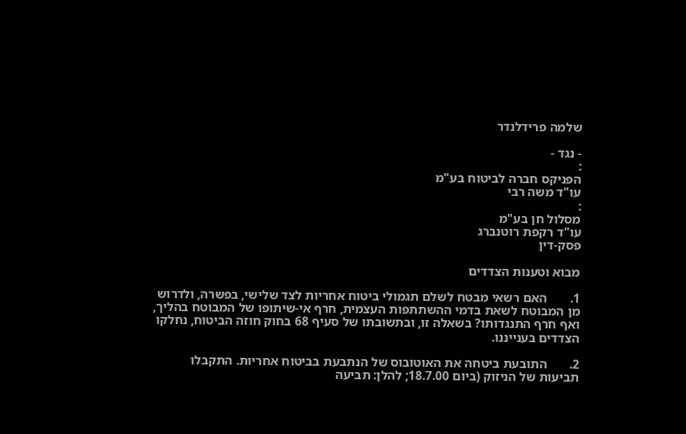שלמה פרידלנדר

- נגד -
:
הפניקס חברה לביטוח בע"מ
עו"ד משה רבי
:
מסלול חן בע"מ
עו"ד רקפת רוטנברג
פסק-דין

מבוא וטענות הצדדים

1.       האם רשאי מבטח לשלם תגמולי ביטוח אחריות לצד שלישי, בפשרה, ולדרוש מן המבוטח לשאת בדמי ההשתתפות העצמית, חרף אי-שיתופו של המבוטח בהליך, ואף חרף התנגדותו? בשאלה זו, ובתשובתו של סעיף 68 בחוק חוזה הביטוח, נחלקו הצדדים בענייננו.

2.       התובעת ביטחה את האוטובוס של הנתבעת בביטוח אחריות. התקבלו תביעות של הניזוק (ביום 18.7.00; להלן: תביעה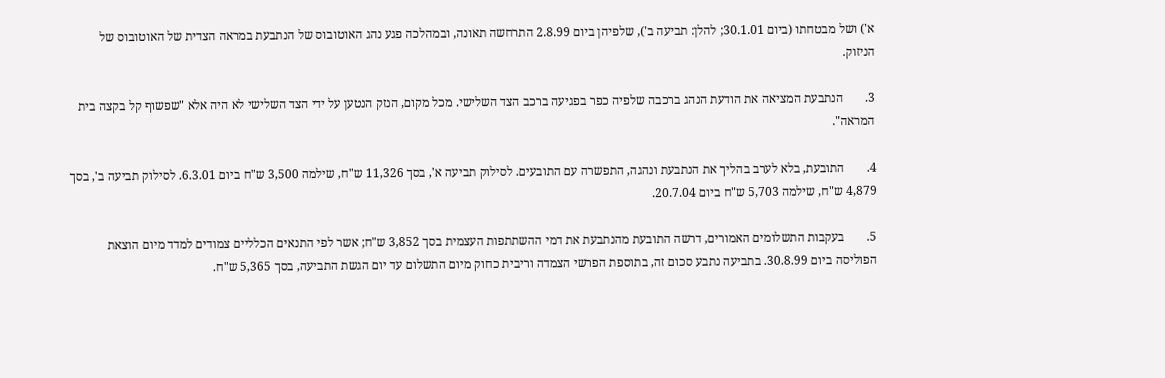א') ושל מבטחתו (ביום 30.1.01; להלן: תביעה ב'), שלפיהן ביום 2.8.99 התרחשה תאונה, ובמהלכה פגע נהג האוטובוס של הנתבעת במראה הצדית של האוטובוס של הניזוק.

3.       הנתבעת המציאה את הודעת הנהג ברכבה שלפיה כפר בפגיעה ברכב הצד השלישי. מכל מקום, הנזק הנטען על ידי הצד השלישי לא היה אלא "שפשוף קל בקצה בית המראה".

4.       התובעת, בלא לערב בהליך את הנתבעת ונהגה, התפשרה עם התובעים. לסילוק תביעה א', בסך 11,326 ש"ח, שילמה 3,500 ש"ח ביום 6.3.01. לסילוק תביעה ב', בסך 4,879 ש"ח, שילמה 5,703 ש"ח ביום 20.7.04.

5.       בעקבות התשלומים האמורים, דרשה התובעת מהנתבעת את דמי ההשתתפות העצמית בסך 3,852 ש"ח; אשר לפי התנאים הכלליים צמודים למדד מיום הוצאת הפוליסה ביום 30.8.99. בתביעה נתבע סכום זה, בתוספת הפרשי הצמדה וריבית כחוק מיום התשלום עד יום הגשת התביעה, בסך 5,365 ש"ח.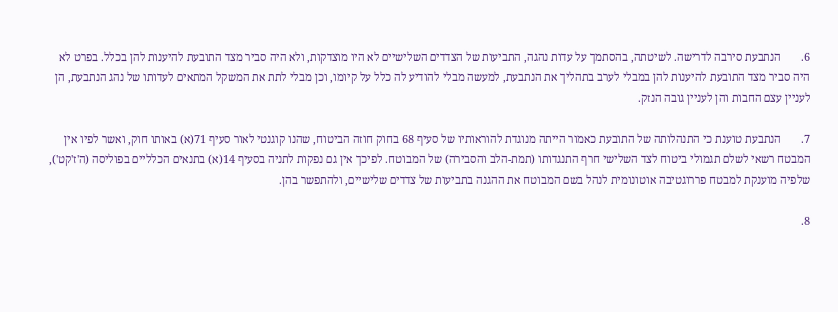6.       הנתבעת סירבה לדרישה. לשיטתה, בהסתמך על עדות נהגה, התביעות של הצדדים השלישיים לא היו מוצדקות, ולא היה סביר מצד התובעת להיענות להן בכלל. בפרט לא היה סביר מצד התובעת להיענות להן במבלי לערב בתהליך את הנתבעת, למעשה מבלי להודיע לה כלל על קיומו, וכן מבלי לתת את המשקל המתאים לעדותו של נהג הנתבעת, הן לעניין עצם החבות והן לעניין גובה הנזק.

7.       הנתבעת טוענת כי התנהלותה של התובעת כאמור הייתה מנוגדת להוראותיו של סעיף 68 בחוק חוזה הביטוח, שהנו קוגנטי לאור סעיף 71(א) באותו חוק, ואשר לפיו אין המבטח רשאי לשלם תגמולי ביטוח לצד השלישי חרף התנגדותו (תמת-הלב והסבירה) של המבוטח. לפיכך אין גם נפקות לתניה בסעיף 14(א) בתנאים הכלליים בפוליסה (ה'ז'קט'), שלפיה מוענקת למבטח פררוגטיבה אוטונומית לנהל בשם המבוטח את ההגנה בתביעות של צדדים שלישיים, ולהתפשר בהן.

8.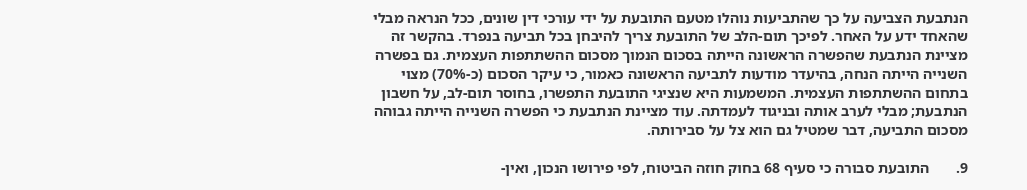הנתבעת הצביעה על כך שהתביעות נוהלו מטעם התובעת על ידי עורכי דין שונים, ככל הנראה מבלי שהאחד ידע על האחר. לפיכך תום-הלב של התובעת צריך להיבחן בכל תביעה בנפרד. בהקשר זה מציינת הנתבעת שהפשרה הראשונה הייתה בסכום הנמוך מסכום ההשתתפות העצמית. גם בפשרה השנייה הייתה הנחה, בהיעדר מודעות לתביעה הראשונה כאמור, כי עיקר הסכום (כ-70%) מצוי בתחום ההשתתפות העצמית. המשמעות היא שנציגי התובעת התפשרו, בחוסר תום-לב, על חשבון הנתבעת; מבלי לערב אותה ובניגוד לעמדתה. עוד מציינת הנתבעת כי הפשרה השנייה הייתה גבוהה מסכום התביעה, דבר שמטיל גם הוא צל על סבירותה.

9.       התובעת סבורה כי סעיף 68 בחוק חוזה הביטוח, לפי פירושו הנכון, ואין-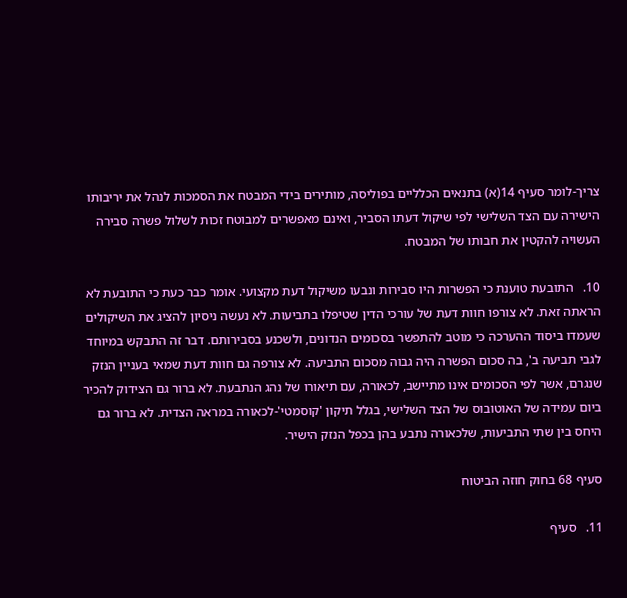צריך-לומר סעיף 14(א) בתנאים הכלליים בפוליסה, מותירים בידי המבטח את הסמכות לנהל את יריבותו הישירה עם הצד השלישי לפי שיקול דעתו הסביר, ואינם מאפשרים למבוטח זכות לשלול פשרה סבירה העשויה להקטין את חבותו של המבטח.

10.   התובעת טוענת כי הפשרות היו סבירות ונבעו משיקול דעת מקצועי. אומר כבר כעת כי התובעת לא הראתה זאת. לא צורפו חוות דעת של עורכי הדין שטיפלו בתביעות. לא נעשה ניסיון להציג את השיקולים שעמדו ביסוד ההערכה כי מוטב להתפשר בסכומים הנדונים, ולשכנע בסבירותם. דבר זה התבקש במיוחד לגבי תביעה ב', בה סכום הפשרה היה גבוה מסכום התביעה. לא צורפה גם חוות דעת שמאי בעניין הנזק שנגרם, אשר לפי הסכומים אינו מתיישב, לכאורה, עם תיאורו של נהג הנתבעת. לא ברור גם הצידוק להכיר ביום עמידה של האוטובוס של הצד השלישי, בגלל תיקון 'קוסמטי'-לכאורה במראה הצדית. לא ברור גם היחס בין שתי התביעות, שלכאורה נתבע בהן בכפל הנזק הישיר.

סעיף 68 בחוק חוזה הביטוח

11.   סעיף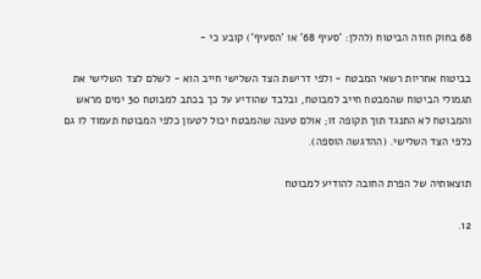68 בחוק חוזה הביטוח (להלן: 'סעיף 68' או 'הסעיף') קובע כי -

בביטוח אחריות רשאי המבטח - ולפי דרישת הצד השלישי חייב הוא - לשלם לצד השלישי את תגמולי הביטוח שהמבטח חייב למבוטח, ובלבד שהודיע על כך בכתב למבוטח 30 ימים מראש והמבוטח לא התנגד תוך תקופה זו; אולם טענה שהמבטח יכול לטעון כלפי המבוטח תעמוד לו גם כלפי הצד השלישי. (ההדגשה הוספה).

תוצאותיה של הפרת החובה להודיע למבוטח

12.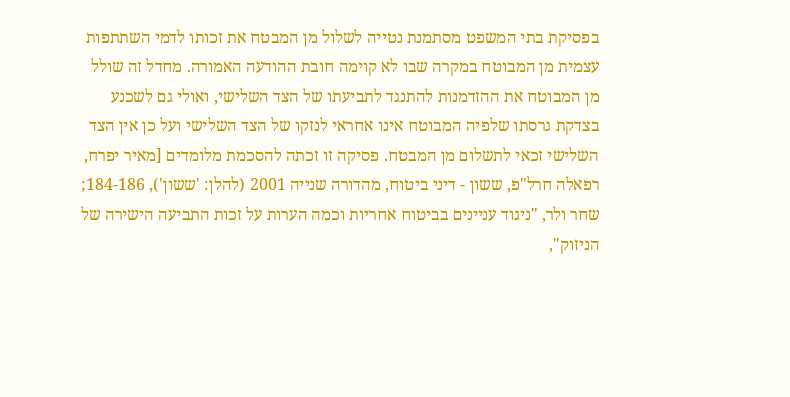בפסיקת בתי המשפט מסתמנת נטייה לשלול מן המבטח את זכותו לדמי השתתפות עצמית מן המבוטח במקרה שבו לא קוימה חובת ההודעה האמורה. מחדל זה שולל מן המבוטח את ההזדמנות להתנגד לתביעתו של הצד השלישי, ואולי גם לשכנע בצדקת גרסתו שלפיה המבוטח אינו אחראי לנזקו של הצד השלישי ועל כן אין הצד השלישי זכאי לתשלום מן המבטח. פסיקה זו זכתה להסכמת מלומדים [מאיר יפרח, רפאלה חרל"פ, ששון - דיני ביטוח, מהדורה שנייה 2001 (להלן: 'ששון'), 184-186; שחר ולר, "ניגוד עניינים בביטוח אחריות וכמה הערות על זכות התביעה הישירה של הניזוק",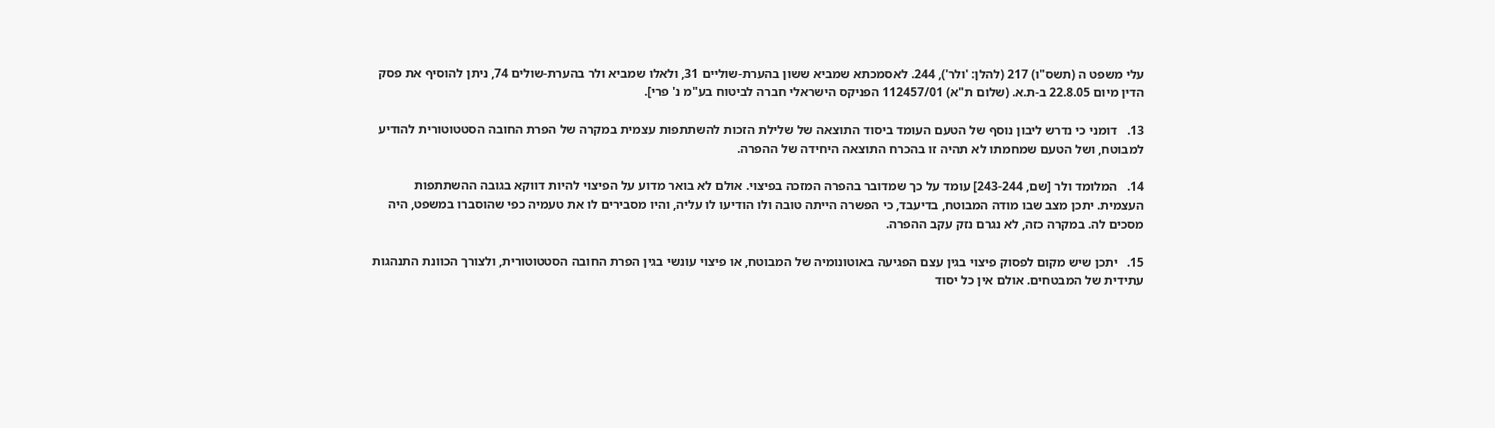עלי משפט ה (תשס"ו) 217 (להלן: 'ולר'), 244. לאסמכתא שמביא ששון בהערת-שוליים 31, ולאלו שמביא ולר בהערת-שולים 74, ניתן להוסיף את פסק הדין מיום 22.8.05 ב-ת.א. (שלום ת"א) 112457/01 הפניקס הישראלי חברה לביטוח בע"מ נ' פרי].

13.   דומני כי נדרש ליבון נוסף של הטעם העומד ביסוד התוצאה של שלילת הזכות להשתתפות עצמית במקרה של הפרת החובה הסטטוטורית להודיע למבוטח, ושל הטעם שמחמתו לא תהיה זו בהכרח התוצאה היחידה של ההפרה.

14.   המלומד ולר [שם, 243-244] עומד על כך שמדובר בהפרה המזכה בפיצוי. אולם לא בואר מדוע על הפיצוי להיות דווקא בגובה ההשתתפות העצמית. יתכן מצב שבו מודה המבוטח, בדיעבד, כי הפשרה הייתה טובה ולו הודיעו לו עליה, והיו מסבירים לו את טעמיה כפי שהוסברו במשפט, היה מסכים לה. במקרה כזה, לא נגרם נזק עקב ההפרה.

15.   יתכן שיש מקום לפסוק פיצוי בגין עצם הפגיעה באוטונומיה של המבוטח, או פיצוי עונשי בגין הפרת החובה הסטטוטורית, ולצורך הכוונת התנהגות עתידית של המבטחים. אולם אין כל יסוד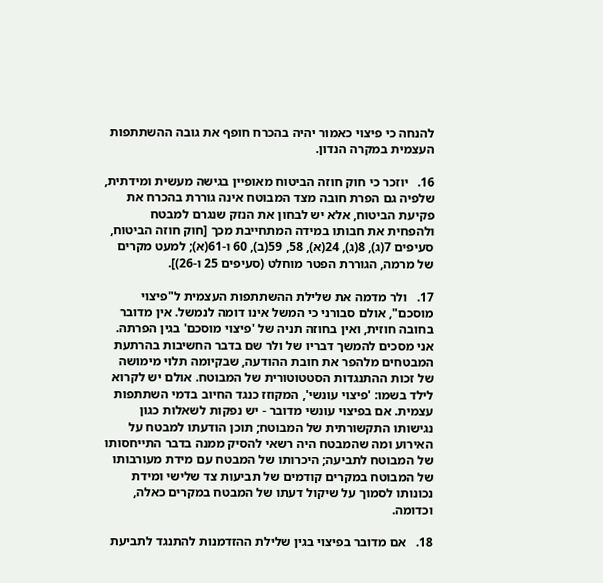להנחה כי פיצוי כאמור יהיה בהכרח חופף את גובה ההשתתפות העצמית במקרה הנדון.

16.   יוזכר כי חוק חוזה הביטוח מאופיין בגישה מעשית ומידתית, שלפיה גם הפרת חובה מצד המבוטח אינה גוררת בהכרח את פקיעת הביטוח, אלא יש לבחון את הנזק שנגרם למבטח ולהפחית את חבותו במידה המתחייבת מכך [חוק חוזה הביטוח, סעיפים 7(ג), 8(ג), 24(א), 58, 59(ב), 60 ו-61(א); למעט מקרים של מרמה, הגוררת הפטר מוחלט (סעיפים 25 ו-26)].

17.   ולר מדמה את שלילת ההשתתפות העצמית ל"פיצוי מוסכם", אולם סבורני כי המשל אינו דומה לנמשל. אין מדובר בחובה חוזית, ואין בחוזה תניה של 'פיצוי מוסכם' בגין הפרתה. אני מסכים להמשך דבריו של ולר שם בדבר החשיבות בהרתעת המבטחים מלהפר את חובת ההודעה, שבקיומה תלוי מימושה של זכות ההתנגדות הסטטוטורית של המבוטח. אולם יש לקרוא לילד בשמו: 'פיצוי עונשי', המקוזז כנגד החיוב בדמי השתתפות עצמית. אם בפיצוי עונשי מדובר - יש נפקות לשאלות כגון נגישותו התקשורתית של המבוטח; תוכן הודעתו למבטח על האירוע ומה שהמבטח היה רשאי להסיק ממנה בדבר התייחסותו של המבוטח לתביעה; היכרותו של המבטח עם מידת מעורבותו של המבוטח במקרים קודמים של תביעות צד שלישי ומידת נכונותו לסמוך על שיקול דעתו של המבטח במקרים כאלה, וכדומה.

18.   אם מדובר בפיצוי בגין שלילת ההזדמנות להתנגד לתביעת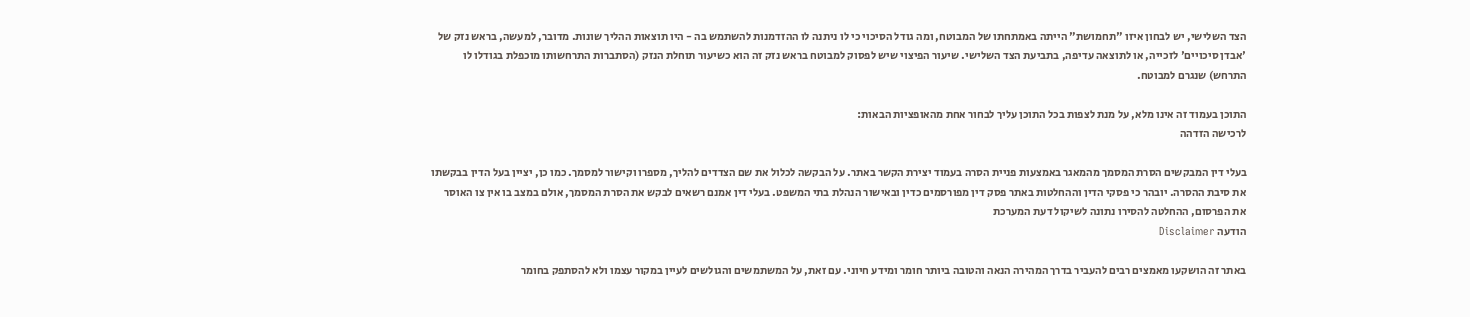הצד השלישי, יש לבחון איזו "תחמושת" הייתה באמתחתו של המבוטח, ומה גודל הסיכוי כי לו ניתנה לו ההזדמנות להשתמש בה - היו תוצאות ההליך שונות. מדובר, למעשה, בראש נזק של 'אבדן סיכויים' לזכייה, או לתוצאה עדיפה, בתביעת הצד השלישי. שיעור הפיצוי שיש לפסוק למבוטח בראש נזק זה הוא כשיעור תוחלת הנזק (הסתברות התרחשותו מוכפלת בגודלו לו התרחש) שנגרם למבוטח.

התוכן בעמוד זה אינו מלא, על מנת לצפות בכל התוכן עליך לבחור אחת מהאופציות הבאות:
לרכישה הזדהה

בעלי דין המבקשים הסרת המסמך מהמאגר באמצעות פניית הסרה בעמוד יצירת הקשר באתר. על הבקשה לכלול את שם הצדדים להליך, מספרו וקישור למסמך. כמו כן, יציין בעל הדין בבקשתו את סיבת ההסרה. יובהר כי פסקי הדין וההחלטות באתר פסק דין מפורסמים כדין ובאישור הנהלת בתי המשפט. בעלי דין אמנם רשאים לבקש את הסרת המסמך, אולם במצב בו אין צו האוסר את הפרסום, ההחלטה להסירו נתונה לשיקול דעת המערכת
הודעה Disclaimer

באתר זה הושקעו מאמצים רבים להעביר בדרך המהירה הנאה והטובה ביותר חומר ומידע חיוני. עם זאת, על המשתמשים והגולשים לעיין במקור עצמו ולא להסתפק בחומר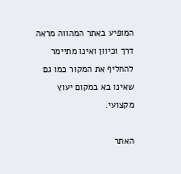המופיע באתר המהווה מראה דרך וכיוון ואינו מתיימר להחליף את המקור כמו גם שאינו בא במקום יעוץ מקצועי.

האתר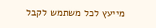מייעץ לכל משתמש לקבל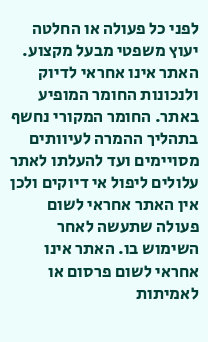לפני כל פעולה או החלטה יעוץ משפטי מבעל מקצוע. האתר אינו אחראי לדיוק ולנכונות החומר המופיע באתר. החומר המקורי נחשף בתהליך ההמרה לעיוותים מסויימים ועד להעלתו לאתר עלולים ליפול אי דיוקים ולכן אין האתר אחראי לשום פעולה שתעשה לאחר השימוש בו. האתר אינו אחראי לשום פרסום או לאמיתות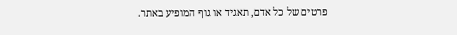פרטים של כל אדם, תאגיד או גוף המופיע באתר.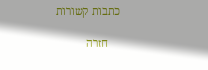כתבות קשורות

    חזרה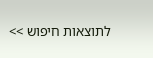לתוצאות חיפוש >>